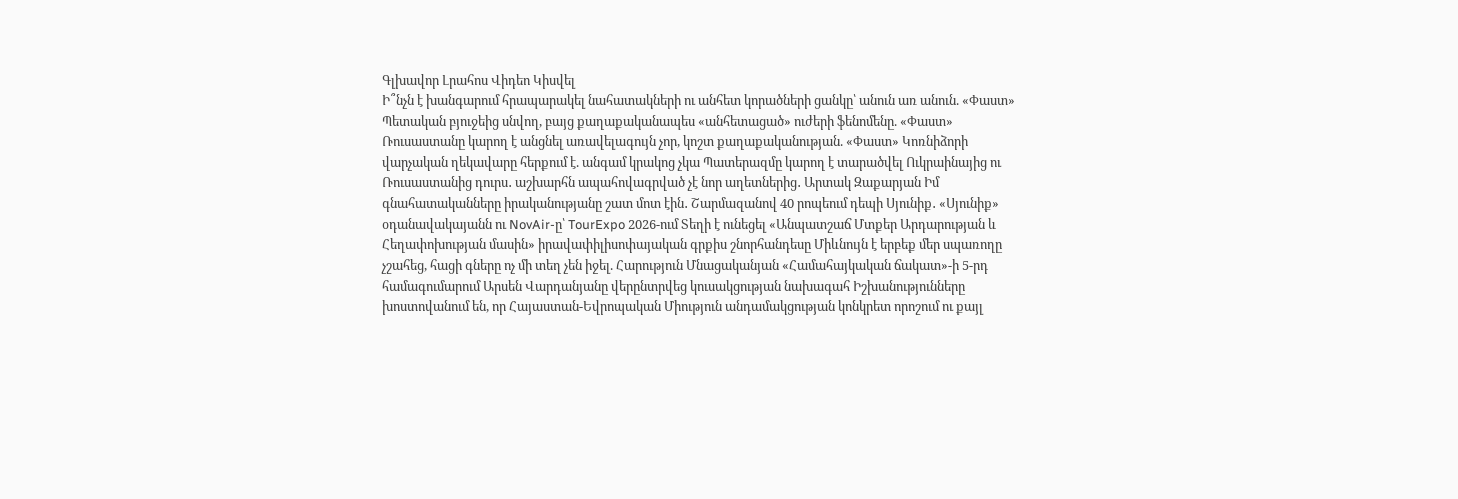Գլխավոր Լրահոս Վիդեո Կիսվել
Ի՞նչն է խանգարում հրապարակել նահատակների ու անհետ կորածների ցանկը՝ անուն առ անուն. «Փաստ» Պետական բյուջեից սնվող, բայց քաղաքականապես «անհետացած» ուժերի ֆենոմենը. «Փաստ» Ռուսաստանը կարող է անցնել առավելագույն չոր, կոշտ քաղաքականության. «Փաստ» Կոռնիձորի վարչական ղեկավարը հերքում է. անգամ կրակոց չկա Պատերազմը կարող է տարածվել Ուկրաինայից ու Ռուսաստանից դուրս․ աշխարհն ապահովագրված չէ նոր աղետներից․ Արտակ Զաքարյան Իմ գնահատականները իրականությանը շատ մոտ էին․ Շարմազանով 40 րոպեում դեպի Սյունիք․ «Սյունիք» օդանավակայանն ու NovAir-ը՝ TourExpo 2026-ում Տեղի է ունեցել «Անպատշաճ Մտքեր Արդարության և Հեղափոխության մասին» իրավափիլիսոփայական գրքիս շնորհանդեսը Միևնույն է երբեք մեր սպառողը չշահեց, հացի գները ոչ մի տեղ չեն իջել. Հարություն Մնացականյան «Համահայկական ճակատ»-ի 5-րդ համագումարում Արսեն Վարդանյանը վերընտրվեց կուսակցության նախագահ Իշխանությունները խոստովանում են, որ Հայաստան-Եվրոպական Միություն անդամակցության կոնկրետ որոշում ու քայլ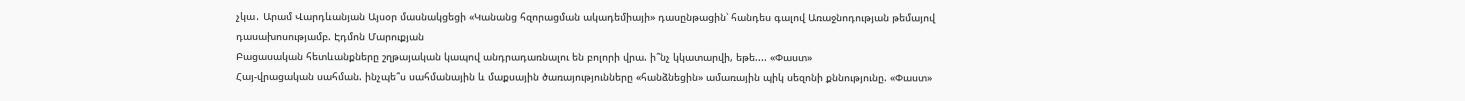չկա․ Արամ Վարդևանյան Այսօր մասնակցեցի «Կանանց հզորացման ակադեմիայի» դասընթացին՝ հանդես գալով Առաջնոդության թեմայով դասախոսությամբ. Էդմոն Մարուքյան
Բացասական հետևանքները շղթայական կապով անդրադառնալու են բոլորի վրա. ի՞նչ կկատարվի, եթե.... «Փաստ»
Հայ-վրացական սահման. ինչպե՞ս սահմանային և մաքսային ծառայությունները «հանձնեցին» ամառային պիկ սեզոնի քննությունը. «Փաստ»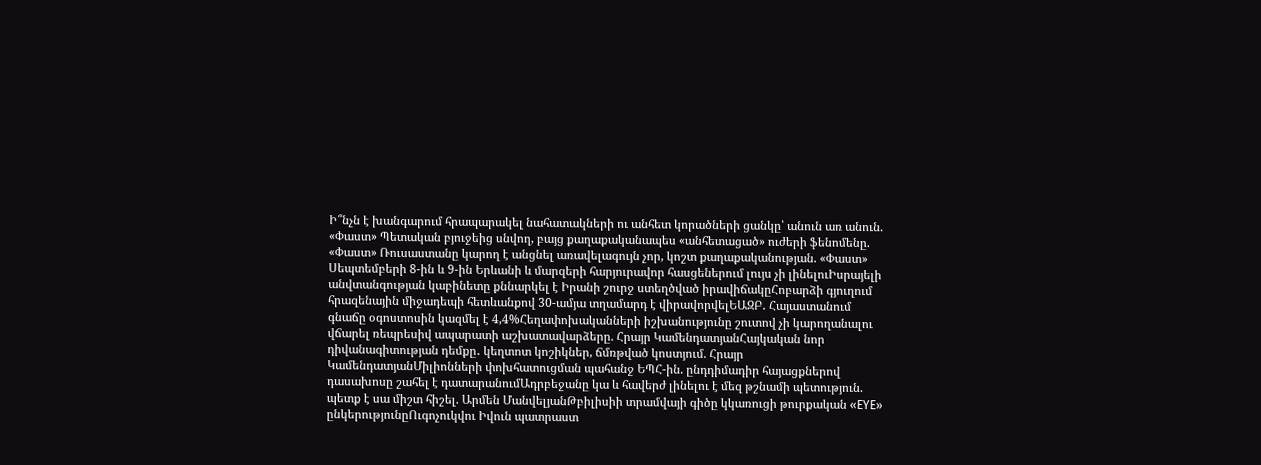Ի՞նչն է խանգարում հրապարակել նահատակների ու անհետ կորածների ցանկը՝ անուն առ անուն. «Փաստ» Պետական բյուջեից սնվող, բայց քաղաքականապես «անհետացած» ուժերի ֆենոմենը. «Փաստ» Ռուսաստանը կարող է անցնել առավելագույն չոր, կոշտ քաղաքականության. «Փաստ» Սեպտեմբերի 8-ին և 9-ին Երևանի և մարզերի հարյուրավոր հասցեներում լույս չի լինելուԻսրայելի անվտանգության կաբինետը քննարկել է Իրանի շուրջ ստեղծված իրավիճակըՀոբարձի գյուղում հրազենային միջադեպի հետևանքով 30-ամյա տղամարդ է վիրավորվելԵԱԶԲ․ Հայաստանում գնաճը օգոստոսին կազմել է 4,4%Հեղափոխականների իշխանությունը շուտով չի կարողանալու վճարել ռեպրեսիվ ապարատի աշխատավարձերը. Հրայր ԿամենդատյանՀայկական նոր դիվանագիտության դեմքը․ կեղտոտ կոշիկներ, ճմռթված կոստյում. Հրայր ԿամենդատյանՄիլիոնների փոխհատուցման պահանջ ԵՊՀ-ին. ընդդիմադիր հայացքներով դասախոսը շահել է դատարանումԱդրբեջանը կա և հավերժ լինելու է մեզ թշնամի պետություն. պետք է սա միշտ հիշել. Արմեն ՄանվելյանԹբիլիսիի տրամվայի գիծը կկառուցի թուրքական «EYE» ընկերությունըՈւգոչուկվու Իվուն պատրաստ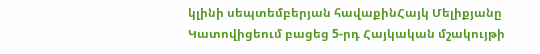կլինի սեպտեմբերյան հավաքինՀայկ Մելիքյանը Կատովիցեում բացեց 5-րդ Հայկական մշակույթի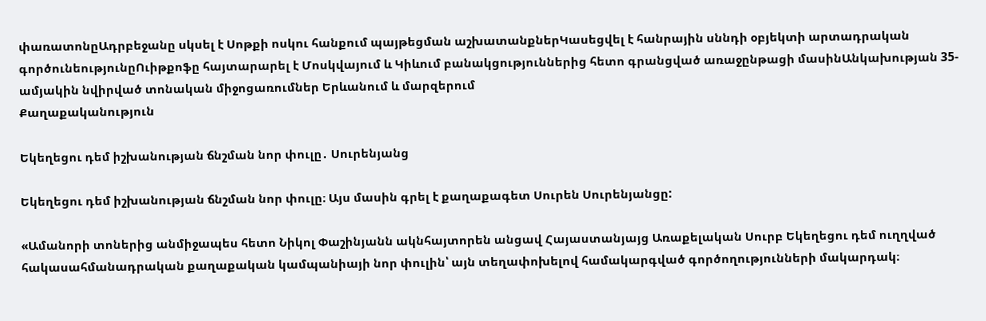փառատոնըԱդրբեջանը սկսել է Սոթքի ոսկու հանքում պայթեցման աշխատանքներԿասեցվել է հանրային սննդի օբյեկտի արտադրական գործունեությունըՈւիթքոֆը հայտարարել է Մոսկվայում և Կիևում բանակցություններից հետո գրանցված առաջընթացի մասինԱնկախության 35-ամյակին նվիրված տոնական միջոցառումներ Երևանում և մարզերում
Քաղաքականություն

Եկեղեցու դեմ իշխանության ճնշման նոր փուլը․ Սուրենյանց

Եկեղեցու դեմ իշխանության ճնշման նոր փուլը։ Այս մասին գրել է քաղաքագետ Սուրեն Սուրենյանցը:

«Ամանորի տոներից անմիջապես հետո Նիկոլ Փաշինյանն ակնհայտորեն անցավ Հայաստանյայց Առաքելական Սուրբ Եկեղեցու դեմ ուղղված հակասահմանադրական քաղաքական կամպանիայի նոր փուլին՝ այն տեղափոխելով համակարգված գործողությունների մակարդակ։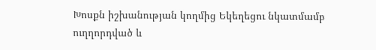Խոսքն իշխանության կողմից Եկեղեցու նկատմամբ ուղղորդված և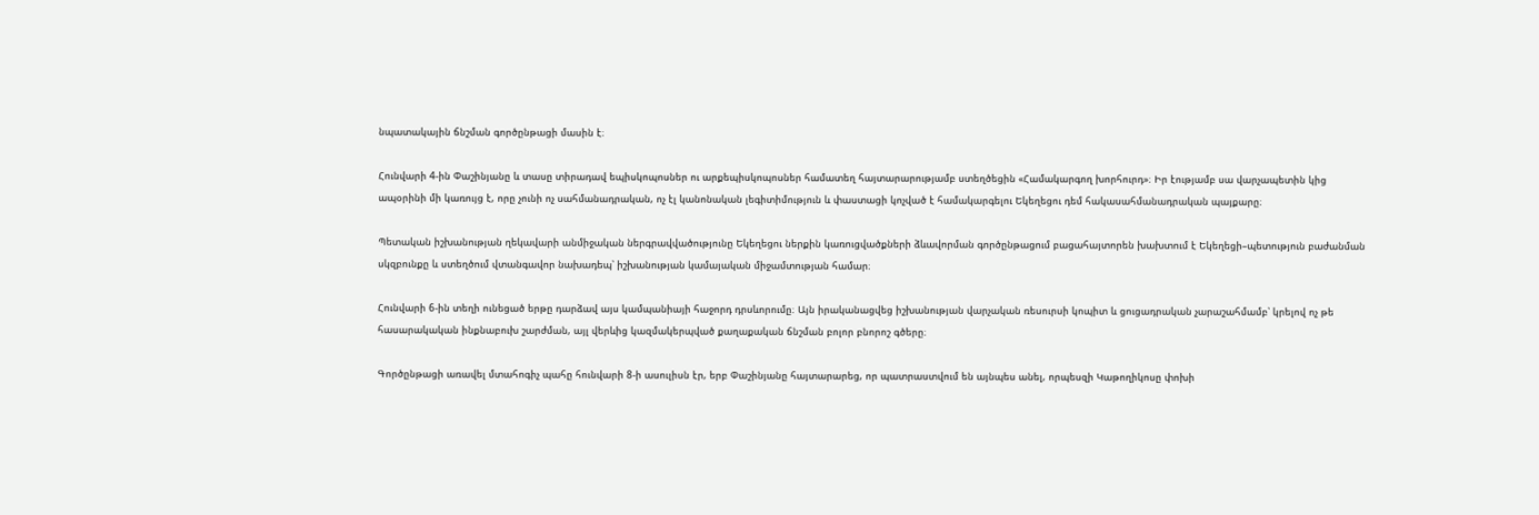նպատակային ճնշման գործընթացի մասին է։

Հունվարի 4-ին Փաշինյանը և տասը տիրադավ եպիսկոպոսներ ու արքեպիսկոպոսներ համատեղ հայտարարությամբ ստեղծեցին «Համակարգող խորհուրդ»։ Իր էությամբ սա վարչապետին կից ապօրինի մի կառույց է, որը չունի ոչ սահմանադրական, ոչ էլ կանոնական լեգիտիմություն և փաստացի կոչված է համակարգելու Եկեղեցու դեմ հակասահմանադրական պայքարը։

Պետական իշխանության ղեկավարի անմիջական ներգրավվածությունը Եկեղեցու ներքին կառուցվածքների ձևավորման գործընթացում բացահայտորեն խախտում է Եկեղեցի–պետություն բաժանման սկզբունքը և ստեղծում վտանգավոր նախադեպ՝ իշխանության կամայական միջամտության համար։

Հունվարի 6-ին տեղի ունեցած երթը դարձավ այս կամպանիայի հաջորդ դրսևորումը։ Այն իրականացվեց իշխանության վարչական ռեսուրսի կոպիտ և ցուցադրական չարաշահմամբ՝ կրելով ոչ թե հասարակական ինքնաբուխ շարժման, այլ վերևից կազմակերպված քաղաքական ճնշման բոլոր բնորոշ գծերը։

Գործընթացի առավել մտահոգիչ պահը հունվարի 8-ի ասուլիսն էր, երբ Փաշինյանը հայտարարեց, որ պատրաստվում են այնպես անել, որպեսզի Կաթողիկոսը փոխի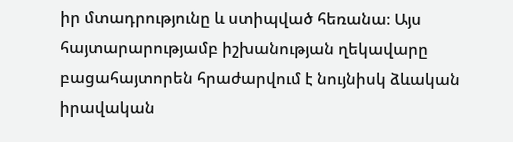իր մտադրությունը և ստիպված հեռանա։ Այս հայտարարությամբ իշխանության ղեկավարը բացահայտորեն հրաժարվում է նույնիսկ ձևական իրավական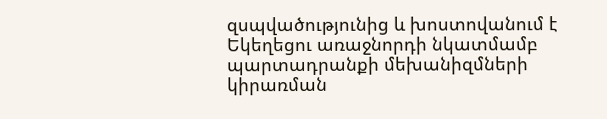զսպվածությունից և խոստովանում է Եկեղեցու առաջնորդի նկատմամբ պարտադրանքի մեխանիզմների կիրառման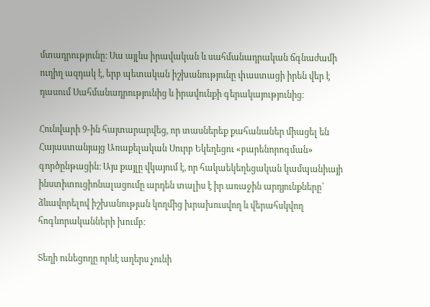մտադրությունը։ Սա այլևս իրավական և սահմանադրական ճգնաժամի ուղիղ ազդակ է, երբ պետական իշխանությունը փաստացի իրեն վեր է դասում Սահմանադրությունից և իրավունքի գերակայությունից։

Հունվարի 9-ին հայտարարվեց, որ տասներեք քահանաներ միացել են Հայաստանյայց Առաքելական Սուրբ Եկեղեցու «բարենորոգման» գործընթացին։ Այս քայլը վկայում է, որ հակաեկեղեցական կամպանիայի ինստիտուցիոնալացումը արդեն տալիս է իր առաջին արդյունքները՝ ձևավորելով իշխանության կողմից խրախուսվող և վերահսկվող հոգևորականների խումբ։

Տեղի ունեցողը որևէ աղերս չունի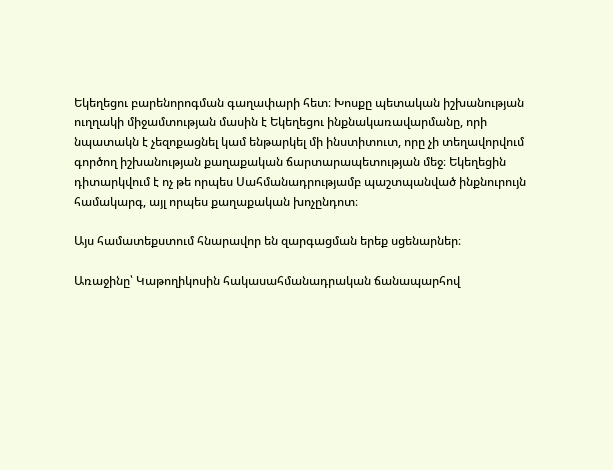Եկեղեցու բարենորոգման գաղափարի հետ։ Խոսքը պետական իշխանության ուղղակի միջամտության մասին է Եկեղեցու ինքնակառավարմանը, որի նպատակն է չեզոքացնել կամ ենթարկել մի ինստիտուտ, որը չի տեղավորվում գործող իշխանության քաղաքական ճարտարապետության մեջ։ Եկեղեցին դիտարկվում է ոչ թե որպես Սահմանադրությամբ պաշտպանված ինքնուրույն համակարգ, այլ որպես քաղաքական խոչընդոտ։

Այս համատեքստում հնարավոր են զարգացման երեք սցենարներ։

Առաջինը՝ Կաթողիկոսին հակասահմանադրական ճանապարհով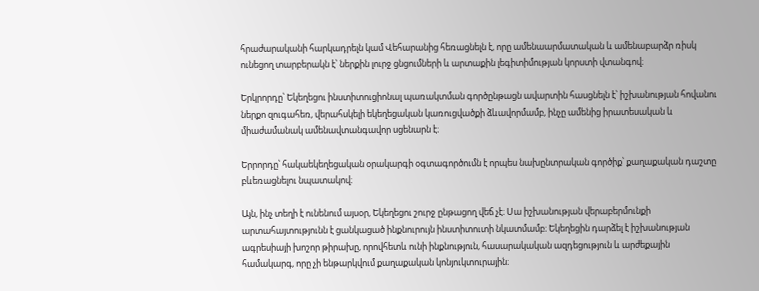հրաժարականի հարկադրելն կամ Վեհարանից հեռացնելն է, որը ամենաարմատական և ամենաբարձր ռիսկ ունեցող տարբերակն է՝ ներքին լուրջ ցնցումների և արտաքին լեգիտիմության կորստի վտանգով։

Երկրորդը՝ Եկեղեցու ինստիտուցիոնալ պառակտման գործընթացն ավարտին հասցնելն է՝ իշխանության հովանու ներքո զուգահեռ, վերահսկելի եկեղեցական կառուցվածքի ձևավորմամբ, ինչը ամենից իրատեսական և միաժամանակ ամենավտանգավոր սցենարն է։

Երրորդը՝ հակաեկեղեցական օրակարգի օգտագործումն է որպես նախընտրական գործիք՝ քաղաքական դաշտը բևեռացնելու նպատակով։

Այն, ինչ տեղի է ունենում այսօր, Եկեղեցու շուրջ ընթացող վեճ չէ։ Սա իշխանության վերաբերմունքի արտահայտությունն է ցանկացած ինքնուրույն ինստիտուտի նկատմամբ։ Եկեղեցին դարձել է իշխանության ագրեսիայի խոշոր թիրախը, որովհետև ունի ինքնություն, հասարակական ազդեցություն և արժեքային համակարգ, որը չի ենթարկվում քաղաքական կոնյուկտուրային։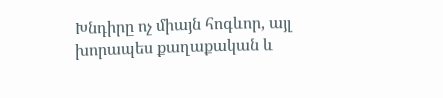Խնդիրը ոչ միայն հոգևոր, այլ խորապես քաղաքական և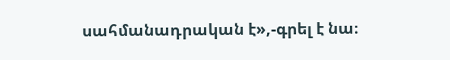սահմանադրական է»,-գրել է նա։